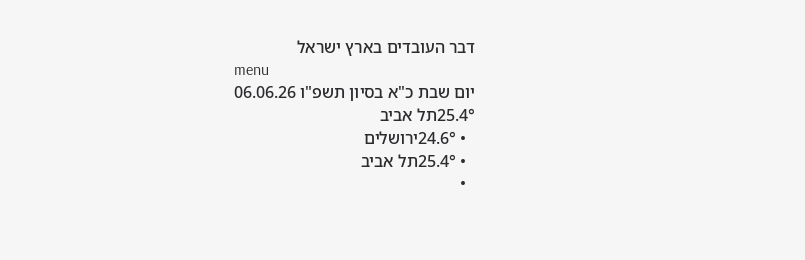דבר העובדים בארץ ישראל
menu
יום שבת כ"א בסיון תשפ"ו 06.06.26
25.4°תל אביב
  • 24.6°ירושלים
  • 25.4°תל אביב
  •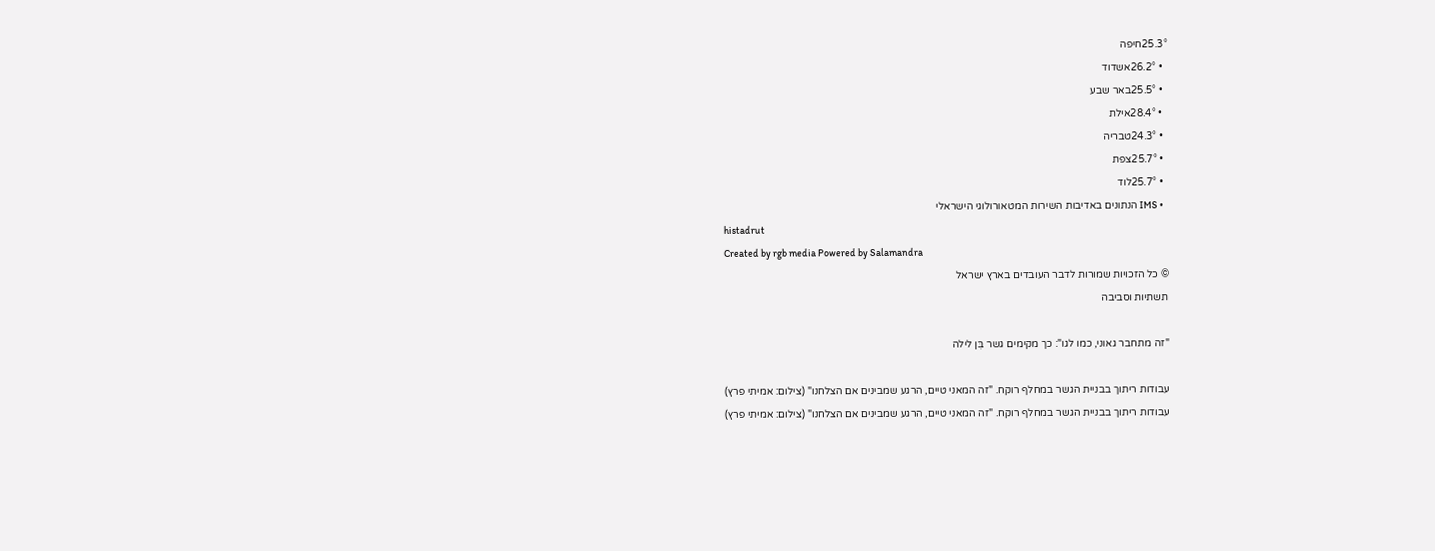25.3°חיפה
  • 26.2°אשדוד
  • 25.5°באר שבע
  • 28.4°אילת
  • 24.3°טבריה
  • 25.7°צפת
  • 25.7°לוד
  • IMS הנתונים באדיבות השירות המטאורולוגי הישראלי
histadrut
Created by rgb media Powered by Salamandra
© כל הזכויות שמורות לדבר העובדים בארץ ישראל
תשתיות וסביבה

"זה מתחבר גאוני, כמו לגו": כך מקימים גשר בִּן לילה

עבודות ריתוך בבניית הגשר במחלף רוקח. "זה המאני טיים, הרגע שמבינים אם הצלחנו" (צילום: אמיתי פרץ)
עבודות ריתוך בבניית הגשר במחלף רוקח. "זה המאני טיים, הרגע שמבינים אם הצלחנו" (צילום: אמיתי פרץ)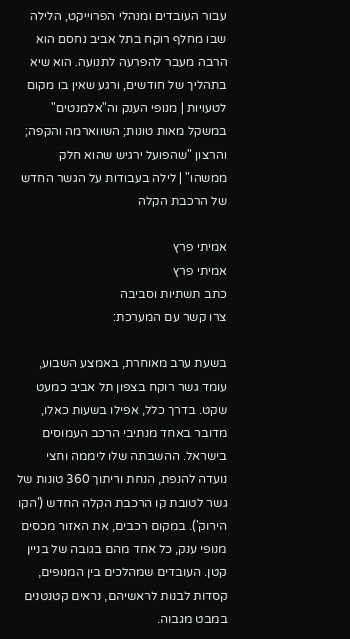עבור העובדים ומנהלי הפרוייקט, הלילה שבו מחלף רוקח בתל אביב נחסם הוא הרבה מעבר להפרעה לתנועה. הוא שיא בתהליך של חודשים, ורגע שאין בו מקום לטעויות | מנופי הענק וה"אלמנטים" במשקל מאות טונות; השווארמה והקפה; והרצון "שהפועל ירגיש שהוא חלק ממשהו" | לילה בעבודות על הגשר החדש של הרכבת הקלה

אמיתי פרץ
אמיתי פרץ
כתב תשתיות וסביבה
צרו קשר עם המערכת:

בשעת ערב מאוחרת, באמצע השבוע, עומד גשר רוקח בצפון תל אביב כמעט שקט. בדרך כלל, אפילו בשעות כאלו, מדובר באחד מנתיבי הרכב העמוסים בישראל. ההשבתה שלו ליממה וחצי נועדה להנפת, הנחת וריתוך 360 טונות של גשר לטובת קו הרכבת הקלה החדש ('הקו הירוק'). במקום רכבים, את האזור מכסים מנופי ענק, כל אחד מהם בגובה של בניין קטן. העובדים שמהלכים בין המנופים, קסדות לבנות לראשיהם, נראים קטנטנים במבט מגבוה.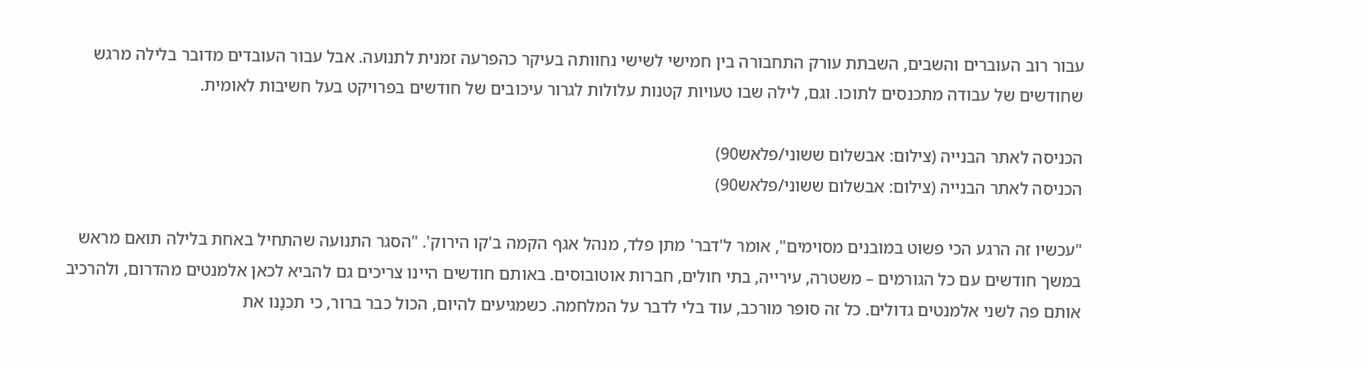עבור רוב העוברים והשבים, השבתת עורק התחבורה בין חמישי לשישי נחוותה בעיקר כהפרעה זמנית לתנועה. אבל עבור העובדים מדובר בלילה מרגש שחודשים של עבודה מתכנסים לתוכו. וגם, לילה שבו טעויות קטנות עלולות לגרור עיכובים של חודשים בפרויקט בעל חשיבות לאומית.

הכניסה לאתר הבנייה (צילום: אבשלום ששוני/פלאש90)
הכניסה לאתר הבנייה (צילום: אבשלום ששוני/פלאש90)

"עכשיו זה הרגע הכי פשוט במובנים מסוימים", אומר ל'דבר' מתן פלד, מנהל אגף הקמה ב'קו הירוק'. "הסגר התנועה שהתחיל באחת בלילה תואם מראש במשך חודשים עם כל הגורמים – משטרה, עירייה, בתי חולים, חברות אוטובוסים. באותם חודשים היינו צריכים גם להביא לכאן אלמנטים מהדרום, ולהרכיב אותם פה לשני אלמנטים גדולים. כל זה סופר מורכב, עוד בלי לדבר על המלחמה. כשמגיעים להיום, הכול כבר ברור, כי תכנַנו את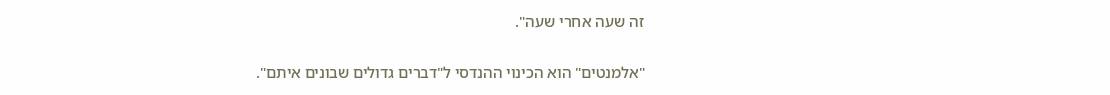זה שעה אחרי שעה".

"אלמנטים" הוא הכינוי ההנדסי ל"דברים גדולים שבונים איתם".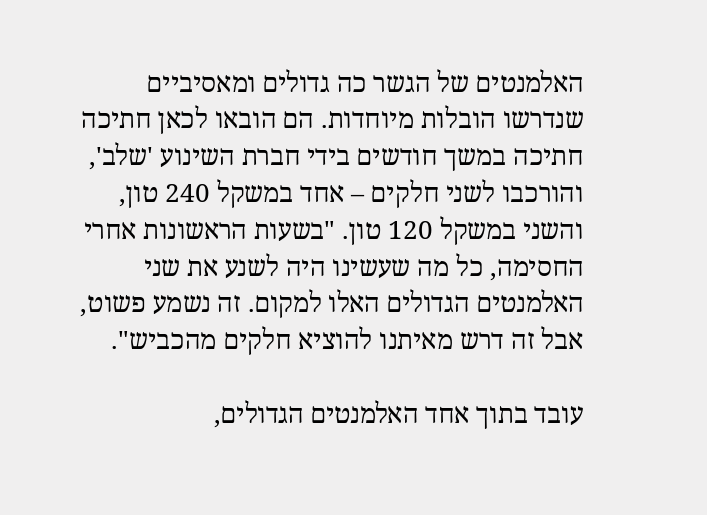האלמנטים של הגשר כה גדולים ומאסיביים שנדרשו הובלות מיוחדות. הם הובאו לכאן חתיכה חתיכה במשך חודשים בידי חברת השינוע 'שלב', והורכבו לשני חלקים – אחד במשקל 240 טון, והשני במשקל 120 טון. "בשעות הראשונות אחרי החסימה, כל מה שעשינו היה לשנע את שני האלמנטים הגדולים האלו למקום. זה נשמע פשוט, אבל זה דרש מאיתנו להוציא חלקים מהכביש".

עובד בתוך אחד האלמנטים הגדולים,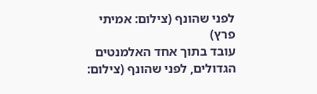לפני שהונף (צילום: אמיתי פרץ)
עובד בתוך אחד האלמנטים הגדולים, לפני שהונף (צילום: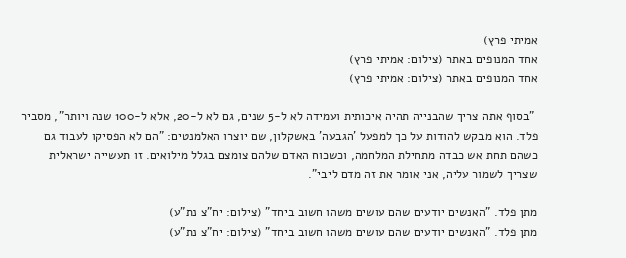אמיתי פרץ)
אחד המנופים באתר (צילום: אמיתי פרץ)
אחד המנופים באתר (צילום: אמיתי פרץ)

 "בסוף אתה צריך שהבנייה תהיה איכותית ועמידה לא ל-5 שנים, גם לא ל-20, אלא ל-100 שנה ויותר", מסביר פלד. הוא מבקש להודות על כך למפעל 'הגבעה' באשקלון, שם יוצרו האלמנטים: "הם לא הפסיקו לעבוד גם כשהם תחת אש כבדה מתחילת המלחמה, וכשכוח האדם שלהם צומצם בגלל מילואים. זו תעשייה ישראלית שצריך לשמור עליה, אני אומר את זה מדם ליבי".

מתן פלד. "האנשים יודעים שהם עושים משהו חשוב ביחד" (צילום: יח"צ נת"ע)
מתן פלד. "האנשים יודעים שהם עושים משהו חשוב ביחד" (צילום: יח"צ נת"ע)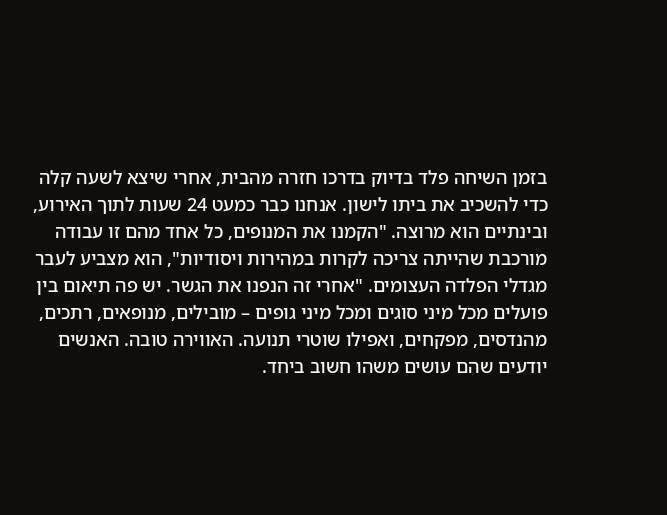בזמן השיחה פלד בדיוק בדרכו חזרה מהבית, אחרי שיצא לשעה קלה כדי להשכיב את ביתו לישון. אנחנו כבר כמעט 24 שעות לתוך האירוע, ובינתיים הוא מרוצה. "הקמנו את המנופים, כל אחד מהם זו עבודה מורכבת שהייתה צריכה לקרות במהירות ויסודיות", הוא מצביע לעבר מגדלי הפלדה העצומים. "אחרי זה הנפנו את הגשר. יש פה תיאום בין פועלים מכל מיני סוגים ומכל מיני גופים – מובילים, מנופאים, רתכים, מהנדסים, מפקחים, ואפילו שוטרי תנועה. האווירה טובה. האנשים יודעים שהם עושים משהו חשוב ביחד.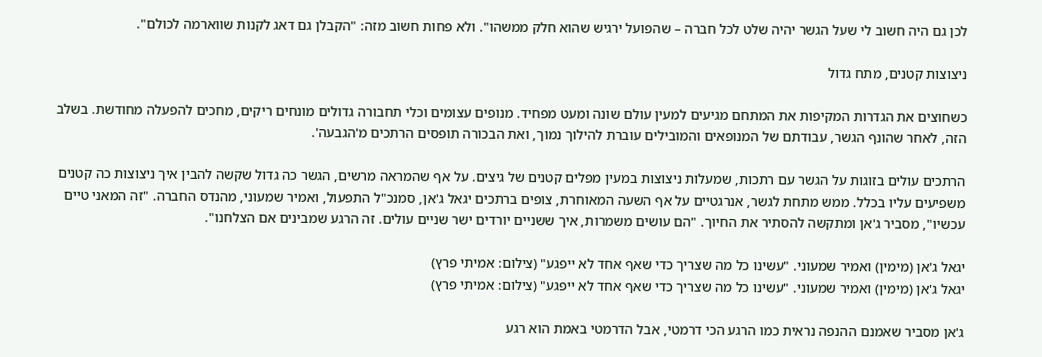לכן גם היה חשוב לי שעל הגשר יהיה שלט לכל חברה – שהפועל ירגיש שהוא חלק ממשהו". ולא פחות חשוב מזה: "הקבלן גם דאג לקנות שווארמה לכולם".

ניצוצות קטנים, מתח גדול

כשחוצים את הגדרות המקיפות את המתחם מגיעים למעין עולם שונה ומעט מפחיד. מנופים עצומים וכלי תחבורה גדולים מונחים ריקים, מחכים להפעלה מחודשת. בשלב הזה, לאחר שהונף הגשר, עבודתם של המנופאים והמובילים עוברת להילוך נמוך, ואת הבכורה תופסים הרתכים מ'הגבעה'.

הרתכים עולים בזוגות על הגשר עם רתכות, שמעלות ניצוצות במעין מפלים קטנים של גיצים. על אף שהמראה מרשים, הגשר כה גדול שקשה להבין איך ניצוצות כה קטנים משפיעים עליו בכלל. ממש מתחת לגשר, אנרגטיים על אף השעה המאוחרת, צופים ברתכים יגאל ג'אן, סמנכ"ל התפעול, ואמיר שמעוני, מהנדס החברה. "זה המאני טיים עכשיו", מסביר ג'אן ומתקשה להסתיר את החיוך. "הם עושים משמרות, איך ששניים יורדים ישר שניים עולים. זה הרגע שמבינים אם הצלחנו".

יגאל ג'אן (מימין) ואמיר שמעוני. "עשינו כל מה שצריך כדי שאף אחד לא ייפגע" (צילום: אמיתי פרץ)
יגאל ג'אן (מימין) ואמיר שמעוני. "עשינו כל מה שצריך כדי שאף אחד לא ייפגע" (צילום: אמיתי פרץ)

ג'אן מסביר שאמנם ההנפה נראית כמו הרגע הכי דרמטי, אבל הדרמטי באמת הוא רגע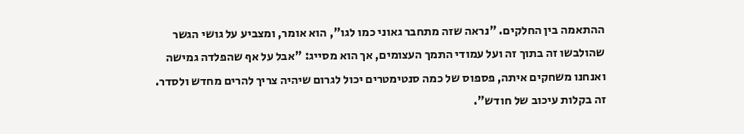ההתאמה בין החלקים. "נראה שזה מתחבר גאוני כמו לגו", הוא אומר, ומצביע על גושי הגשר שהולבשו זה בתוך זה ועל עמודי התמך העצומים, אך הוא מסייג: "אבל על אף שהפלדה גמישה ואנחנו משחקים איתה, פספוס של כמה סנטימטרים יכול לגרום שיהיה צריך להרים מחדש ולסדר. זה בקלות עיכוב של חודש".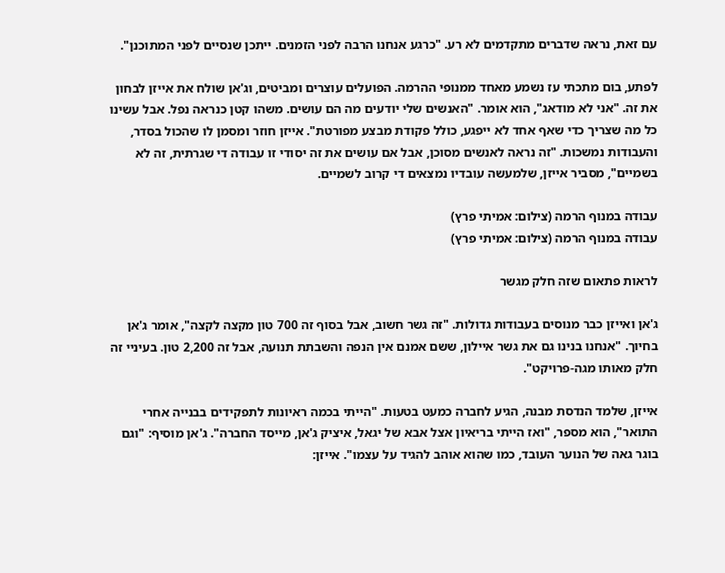עם זאת, נראה שדברים מתקדמים לא רע. "כרגע אנחנו הרבה לפני הזמנים. ייתכן שנסיים לפני המתוכנן".

לפתע, בום מתכתי עז נשמע מאחד ממנופי ההרמה. הפועלים עוצרים ומביטים, וג'אן שולח את אייזן לבחון את זה. "אני לא מודאג", הוא אומר. "האנשים שלי יודעים מה הם עושים. משהו קטן כנראה נפל. אבל עשינו כל מה שצריך כדי שאף אחד לא ייפגע, כולל פקודת מבצע מפורטת". אייזן חוזר ומסמן לו שהכול בסדר, והעבודות נמשכות. "זה נראה לאנשים מסוכן, אבל אם עושים את זה יסודי זו עבודה די שגרתית, זה לא בשמיים", מסביר אייזן, שלמעשה עובדיו נמצאים די קרוב לשמיים.

עבודה במנוף הרמה (צילום: אמיתי פרץ)
עבודה במנוף הרמה (צילום: אמיתי פרץ)

לראות פתאום שזה חלק מגשר

ג'אן ואייזן כבר מנוסים בעבודות גדולות. "זה גשר חשוב, אבל בסוף זה 700 טון מקצה לקצה", אומר ג'אן בחיוך. "אנחנו בנינו גם את גשר איילון, ששם אמנם אין הנפה והשבתת תנועה, אבל זה 2,200 טון. בעיניי זה חלק מאותו מגה-פרויקט".

אייזן, שלמד הנדסת מבנה, הגיע לחברה כמעט בטעות. "הייתי בכמה ראיונות לתפקידים בבנייה אחרי התואר", הוא מספר, "ואז הייתי בריאיון אצל אבא של יגאל, איציק ג'אן, מייסד החברה". ג'אן מוסיף: "וגם בוגר גאה של הנוער העובד, כמו שהוא אוהב להגיד על עצמו". אייזן: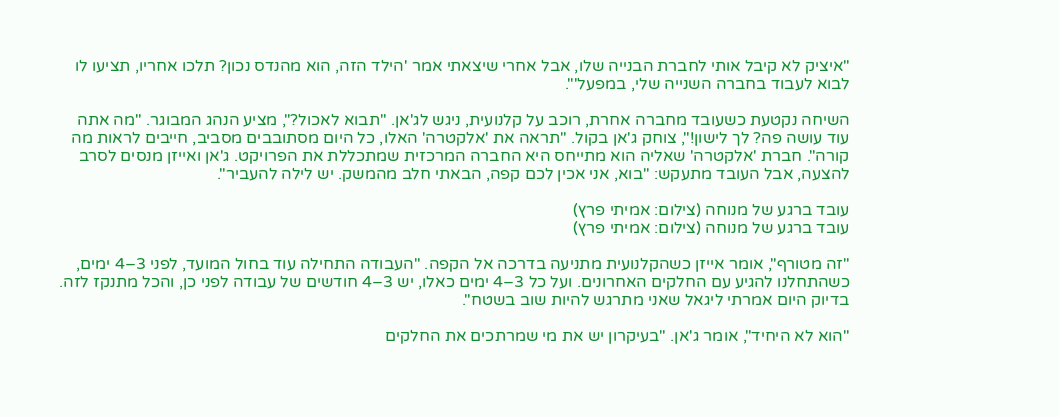"איציק לא קיבל אותי לחברת הבנייה שלו, אבל אחרי שיצאתי אמר 'הילד הזה, הוא מהנדס נכון? תלכו אחריו, תציעו לו לבוא לעבוד בחברה השנייה שלי, במפעל'".

השיחה נקטעת כשעובד מחברה אחרת, רוכב על קלנועית, ניגש לג'אן. "תבוא לאכול?", מציע הנהג המבוגר. "מה אתה עוד עושה פה? לך לישון!", צוחק ג'אן בקול. "תראה את 'אלקטרה' האלו, כל היום מסתובבים מסביב, חייבים לראות מה קורה". חברת 'אלקטרה' שאליה הוא מתייחס היא החברה המרכזית שמתכללת את הפרויקט. ג'אן ואייזן מנסים לסרב להצעה, אבל העובד מתעקש: "בוא, אני אכין לכם קפה, הבאתי חלב מהמשק. יש לילה להעביר".

עובד ברגע של מנוחה (צילום: אמיתי פרץ)
עובד ברגע של מנוחה (צילום: אמיתי פרץ)

"זה מטורף", אומר אייזן כשהקלנועית מתניעה בדרכה אל הקפה. "העבודה התחילה עוד בחול המועד, לפני 3–4 ימים, כשהתחלנו להגיע עם החלקים האחרונים. ועל כל 3–4 ימים כאלו, יש 3–4 חודשים של עבודה לפני כן, והכל מתנקז לזה. בדיוק היום אמרתי ליגאל שאני מתרגש להיות שוב בשטח".

"הוא לא היחיד", אומר ג'אן. "בעיקרון יש את מי שמרתכים את החלקים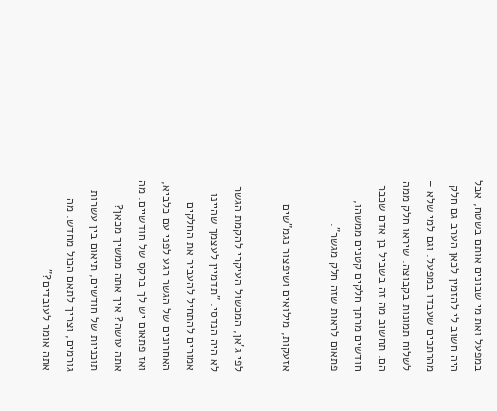במפעל ואת מי שבונים אותם בשטח, אבל היה חשוב לי להזמין לכאן הערב גם חלק מהרתכים שעבדו במפעל. וגם למי שלא – לשלוח תמונות בקבוצה. שיראו חלק ממה הם. תחשוב מה זה בשביל בן אדם שכבר חודשים מרתך חלקים קטנים ממשהו, פתאום לראות שזה חלק מגשר".

אזעקות, מילואים ושיפצור נגמ"שים

לפי ג'אן, המכשול העיקרי להקמת הגשר לא היה הנדסי. "תדמיין לעצמך שהיינו אמורים להתחיל להעביר את החלקים האחרונים של הגשר רגע לפני עם כלביא, ואז פתאום יש לך ברקס של חודשיים. מה אתה עושה? איך אתה ממשיך מכאן? תוכניות של חודשים, תיאום בין עשרות גורמים, וצריך לתאם הכול מחדש. מה אתה אומר לעובדים?"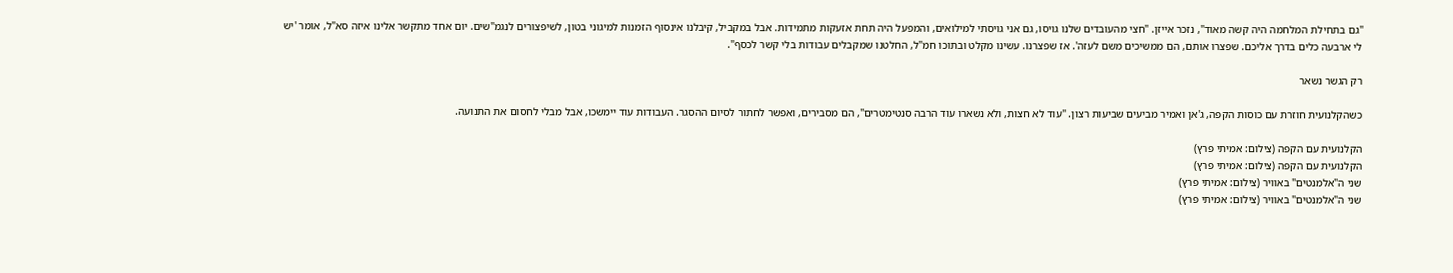"גם בתחילת המלחמה היה קשה מאוד", נזכר אייזן. "חצי מהעובדים שלנו גויסו, גם אני גויסתי למילואים, והמפעל היה תחת אזעקות מתמידות. אבל במקביל, קיבלנו אינסוף הזמנות למיגוני בטון, לשיפצורים לנגמ"שים. יום אחד מתקשר אלינו איזה סא"ל, אומר 'יש לי ארבעה כלים בדרך אליכם. שפצרו אותם, הם ממשיכים משם לעזה'. אז שפצרנו. עשינו מקלט ובתוכו חמ"ל, החלטנו שמקבלים עבודות בלי קשר לכסף".

רק הגשר נשאר

כשהקלנועית חוזרת עם כוסות הקפה, ג'אן ואמיר מביעים שביעות רצון. "עוד לא חצות, ולא נשארו עוד הרבה סנטימטרים", הם מסבירים, ואפשר לחתור לסיום ההסגר. העבודות עוד יימשכו, אבל מבלי לחסום את התנועה.

הקלנועית עם הקפה (צילום: אמיתי פרץ)
הקלנועית עם הקפה (צילום: אמיתי פרץ)
שני ה"אלמנטים" באוויר (צילום: אמיתי פרץ)
שני ה"אלמנטים" באוויר (צילום: אמיתי פרץ)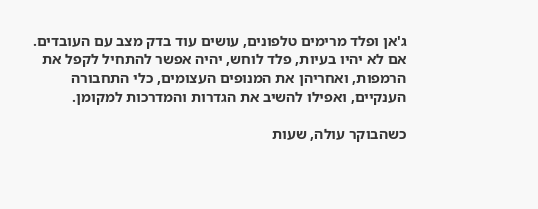ג'אן ופלד מרימים טלפונים, עושים עוד בדק מצב עם העובדים. אם לא יהיו בעיות, פלד לוחש, יהיה אפשר להתחיל לקפל את הרמפות, ואחריהן את המנופים העצומים, כלי התחבורה הענקיים, ואפילו להשיב את הגדרות והמדרכות למקומן.

כשהבוקר עולה, שעות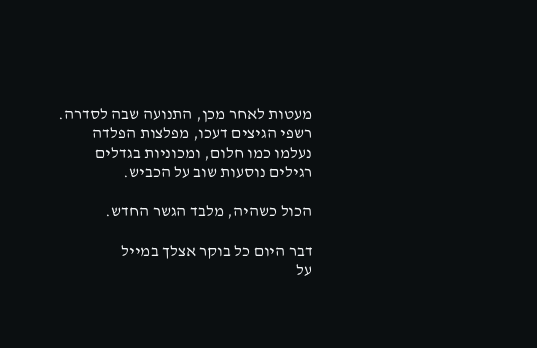מעטות לאחר מכן, התנועה שבה לסדרה. רשפי הגיצים דעכו, מפלצות הפלדה נעלמו כמו חלום, ומכוניות בגדלים רגילים נוסעות שוב על הכביש.

הכול כשהיה, מלבד הגשר החדש.

דבר היום כל בוקר אצלך במייל
על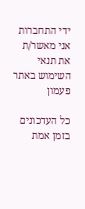ידי התחברות אני מאשר/ת את תנאי השימוש באתר
פעמון

כל העדכונים בזמן אמת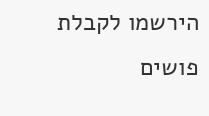הירשמו לקבלת פושים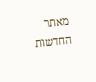מאתר החדשות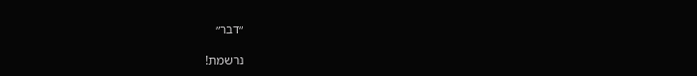״דבר״

נרשמת!